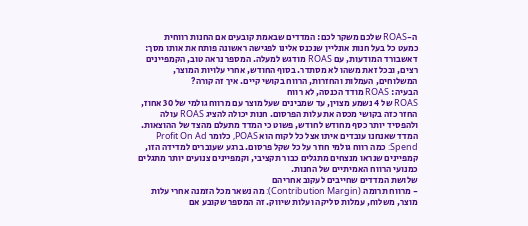ה-ROAS שלכם משקר לכם: המדדים שבאמת קובעים אם החנות רווחית
כמעט כל בעל חנות אונליין שנכנס אלינו לפגישה ראשונה פותח את אותו מסך: דאשבורד המודעות, עם ROAS מודגש למעלה. המספר נראה טוב, הקמפיינים רצים, ובכל זאת משהו לא מסתדר. בסוף החודש, אחרי עלויות המוצר, המשלוחים, העמלות והחזרות, הרווח בקושי קיים. איך זה קורה?
הבעיה: ROAS מודד הכנסה, לא רווח
ROAS של 4 נשמע מצוין, עד שמבינים שעל מוצר עם מרווח גולמי של 30 אחוז, החזר כזה בקושי מכסה את עלות הפרסום. חנות יכולה להציג ROAS עולה ולהפסיד יותר כסף מחודש לחודש, פשוט כי המדד מתעלם מהצד של ההוצאות.
המדד שאנחנו עובדים איתו אצל כל לקוח הוא POAS, כלומר Profit On Ad Spend: כמה רווח גולמי חוזר על כל שקל פרסום. ברגע שעוברים למדידה הזו, קמפיינים שנראו מנצחים מתגלים כבור תקציבי, וקמפיינים צנועים יותר מתגלים כמנועי הרווח האמיתיים של החנות.
שלושת המדדים שחייבים לעקוב אחריהם
- מרווח תרומה (Contribution Margin): מה נשאר מכל הזמנה אחרי עלות מוצר, משלוח, עמלות סליקה ועלות שיווק. זה המספר שקובע אם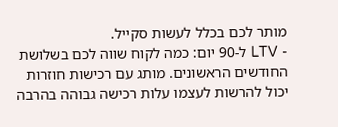מותר לכם בכלל לעשות סקייל.
- LTV ל-90 יום: כמה לקוח שווה לכם בשלושת החודשים הראשונים. מותג עם רכישות חוזרות יכול להרשות לעצמו עלות רכישה גבוהה בהרבה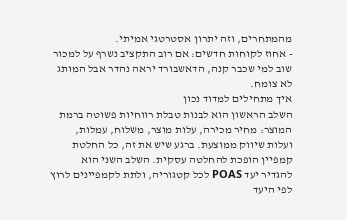מהמתחרים, וזה יתרון אסטרטגי אמיתי.
- אחוז לקוחות חדשים: אם רוב התקציב נשרף על למכור שוב למי שכבר קנה, הדאשבורד יראה נהדר אבל המותג לא צומח.
איך מתחילים למדוד נכון
השלב הראשון הוא לבנות טבלת רווחיות פשוטה ברמת המוצר: מחיר מכירה, עלות מוצר, משלוח, עמלות, ועלות שיווק ממוצעת. ברגע שיש את זה, כל החלטת קמפיין הופכת להחלטה עסקית. השלב השני הוא להגדיר יעד POAS לכל קטגוריה, ולתת לקמפיינים לרוץ לפי היעד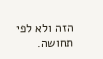הזה ולא לפי תחושה.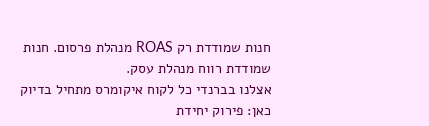חנות שמודדת רק ROAS מנהלת פרסום. חנות שמודדת רווח מנהלת עסק.
אצלנו בברנדי כל לקוח איקומרס מתחיל בדיוק כאן: פירוק יחידת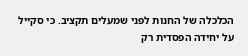הכלכלה של החנות לפני שמעלים תקציב. כי סקייל על יחידה הפסדית רק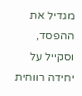מגדיל את ההפסד, וסקייל על יחידה רווחית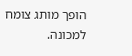הופך מותג צומח למכונה.